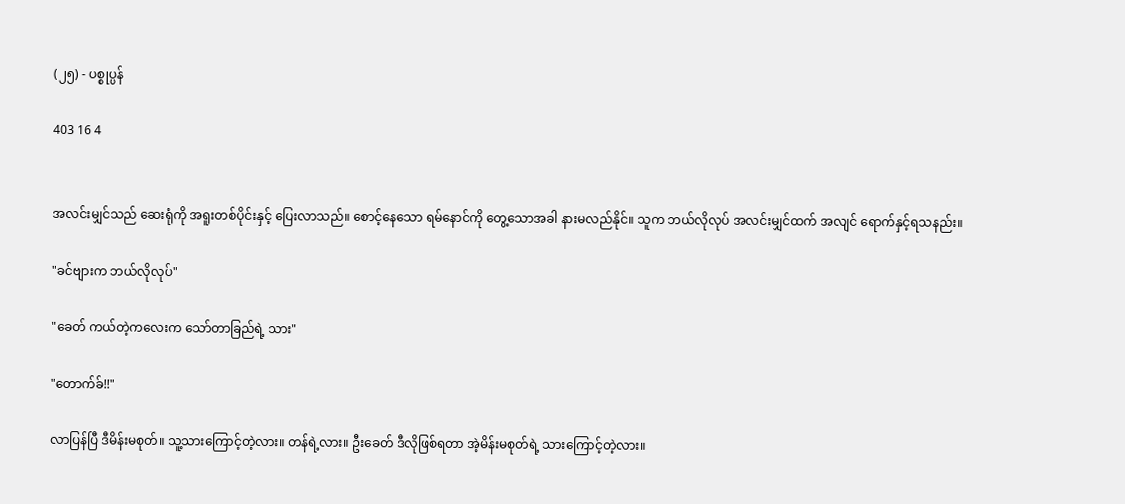(၂၅) - ပစ္စုပ္ပန်

403 16 4


အလင်းမျှင်သည် ဆေးရုံကို အရူးတစ်ပိုင်းနှင့် ပြေးလာသည်။ စောင့်နေသော ရမ်နောင်ကို တွေ့သောအခါ နားမလည်နိုင်။ သူက ဘယ်လိုလုပ် အလင်းမျှင်ထက် အလျင် ရောက်နှင့်ရသနည်း။

"ခင်ဗျားက ဘယ်လိုလုပ်"

"ခေတ် ကယ်တဲ့ကလေးက သော်တာခြည်ရဲ့ သား"

"တောက်ခ်!!"

လာပြန်ပြီ ဒီမိန်းမစုတ်။ သူ့သားကြောင့်တဲ့လား။ တန်ရဲ့လား။ ဦးခေတ် ဒီလိုဖြစ်ရတာ အဲ့မိန်းမစုတ်ရဲ့ သားကြောင့်တဲ့လား။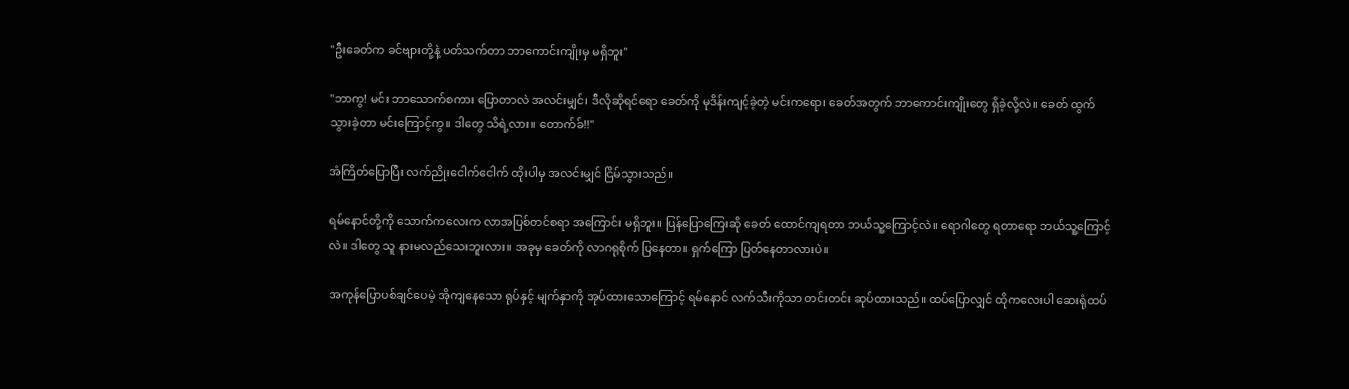"ဦးခေတ်က ခင်ဗျားတို့နဲ့ ပတ်သက်တာ ဘာကောင်းကျိုးမှ မရှိဘူး"

"ဘာကွ! မင်း ဘာသောက်စကား ပြောတာလဲ အလင်းမျှင်၊ ဒီလိုဆိုရင်ရော ခေတ်ကို မုဒိန်းကျင့်ခဲ့တဲ့ မင်းကရော၊ ခေတ်အတွက် ဘာကောင်းကျိုးတွေ ရှိခဲ့လို့လဲ။ ခေတ် ထွက်သွားခဲ့တာ မင်းကြောင့်ကွ။ ဒါတွေ သိရဲ့လား။ တောက်ခ်!!"

အံကြိတ်ပြောပြီး လက်ညိုးငေါက်ငေါက် ထိုးပါမှ အလင်းမျှင် ငြိမ်သွားသည်။

ရမ်နောင်တို့ကို သောက်ကလေးက လာအပြစ်တင်စရာ အကြောင်း မရှိဘူး။ ပြန်ပြောကြေးဆို ခေတ် ထောင်ကျရတာ ဘယ်သူ့ကြောင့်လဲ။ ရောဂါတွေ ရတာရော ဘယ်သူ့ကြောင့်လဲ။ ဒါတွေ သူ နားမလည်သေးဘူးလား။ အခုမှ ခေတ်ကို လာဂရုစိုက် ပြနေတာ။ ရှက်ကြော ပြတ်နေတာလားပဲ။

အကုန်ပြောပစ်ချင်ပေမဲ့ အိုကျနေသော ရုပ်နှင့် မျက်နှာကို အုပ်ထားသောကြောင့် ရမ်နောင် လက်သီးကိုသာ တင်းတင်း ဆုပ်ထားသည်။ ထပ်ပြောလျှင် ထိုကလေးပါ ဆေးရုံထပ်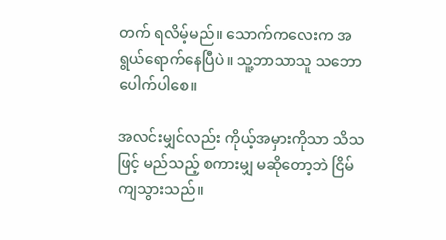တက် ရလိမ့်မည်။ သောက်ကလေးက အရွယ်ရောက်နေပြီပဲ။ သူ့ဘာသာသူ သဘော ပေါက်ပါစေ။

အလင်းမျှင်လည်း ကိုယ့်အမှားကိုသာ သိသဖြင့် မည်သည့် စကားမျှ မဆိုတော့ဘဲ ငြိမ်ကျသွားသည်။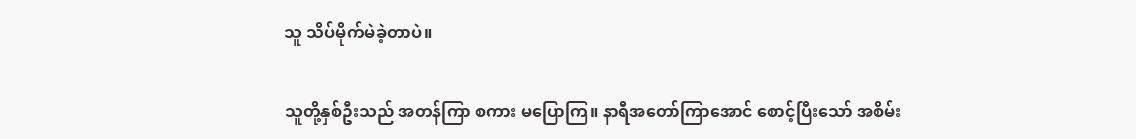သူ သိပ်မိုက်မဲခဲ့တာပဲ။

သူတို့နှစ်ဦးသည် အတန်ကြာ စကား မပြောကြ။ နာရီအတော်ကြာအောင် စောင့်ပြီးသော် အစိမ်း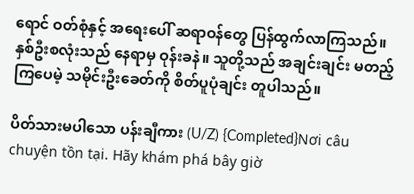ရောင် ဝတ်စုံနှင့် အရေးပေါ် ဆရာဝန်တွေ ပြန်ထွက်လာကြသည်။ နှစ်ဦးစလုံးသည် နေရာမှ ဝုန်းခနဲ။ သူတို့သည် အချင်းချင်း မတည့်ကြပေမဲ့ သမိုင်းဦးခေတ်ကို စိတ်ပူပုံချင်း တူပါသည်။

ပိတ်သားမပါသော ပန်းချီကား (U/Z) {Completed}Nơi câu chuyện tồn tại. Hãy khám phá bây giờ